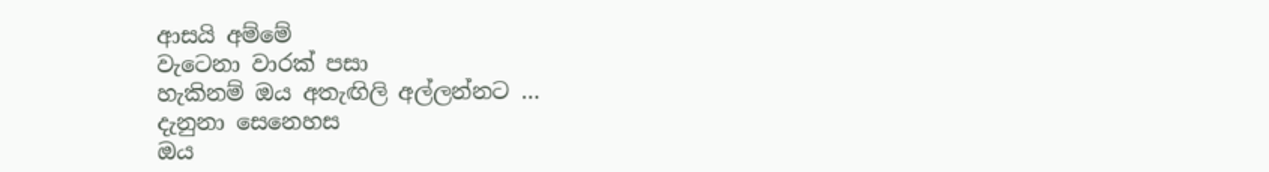ආසයි අම්මේ
වැටෙනා වාරක් පසා
හැකිනම් ඔය අතැඟිලි අල්ලන්නට …
දැනුනා සෙනෙහස
ඔය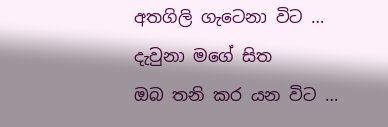අතගිලි ගැටෙනා විට …
දැවුනා මගේ සිත
ඔබ තනි කර යන විට …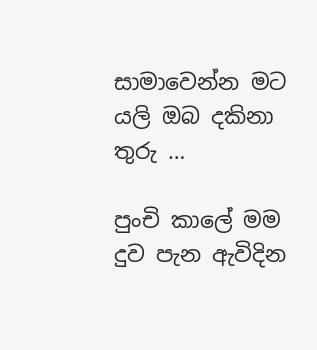සාමාවෙන්න මට
යලි ඔබ දකිනා තුරු …

පුංචි කාලේ මම
දුව පැන ඇවිදින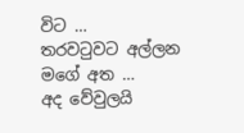විට …
තරවටුවට අල්ලන
මගේ අත …
අද වේවුලයි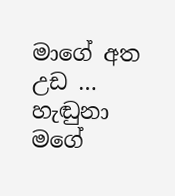මාගේ අත උඩ …
හැඬුනා මගේ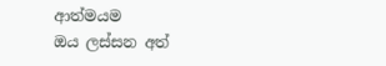ආත්මයම
ඔය ලස්සන අත්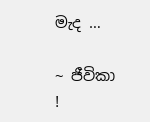මැද …

~ ජීවිකා !